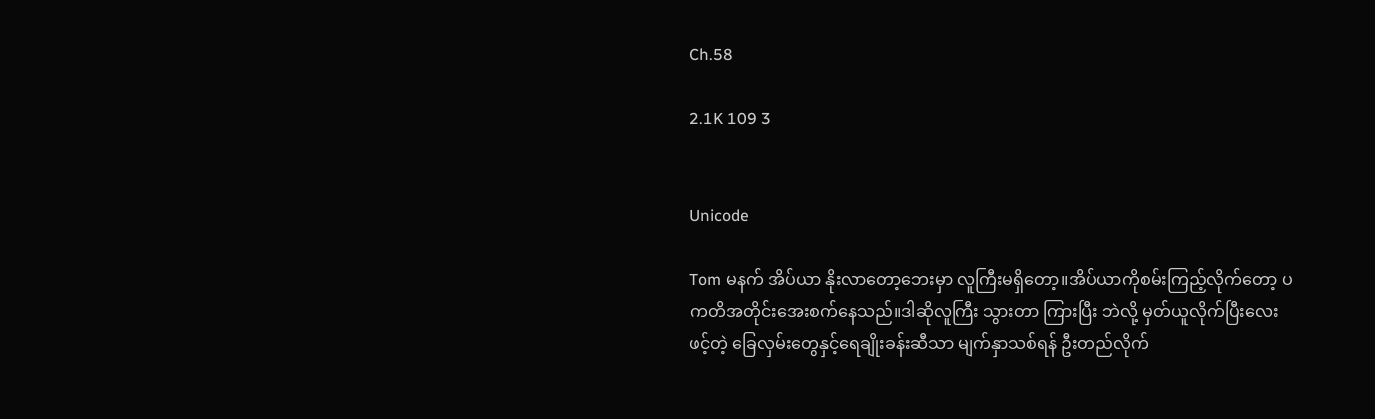Ch.58

2.1K 109 3


Unicode

Tom မနက် အိပ်ယာ နိုးလာတော့ဘေးမှာ လူကြီးမရှိတော့။အိပ်ယာကိုစမ်းကြည့်လိုက်တော့ ပကတိအတိုင်းအေးစက်နေသည်။ဒါဆိုလူကြီး သွားတာ ကြားပြီး ဘဲလို့ မှတ်ယူလိုက်ပြီးလေးဖင့်တဲ့ ခြေလှမ်းတွေနှင့်ရေချိုးခန်းဆီသာ မျက်နှာသစ်ရန် ဦးတည်လိုက်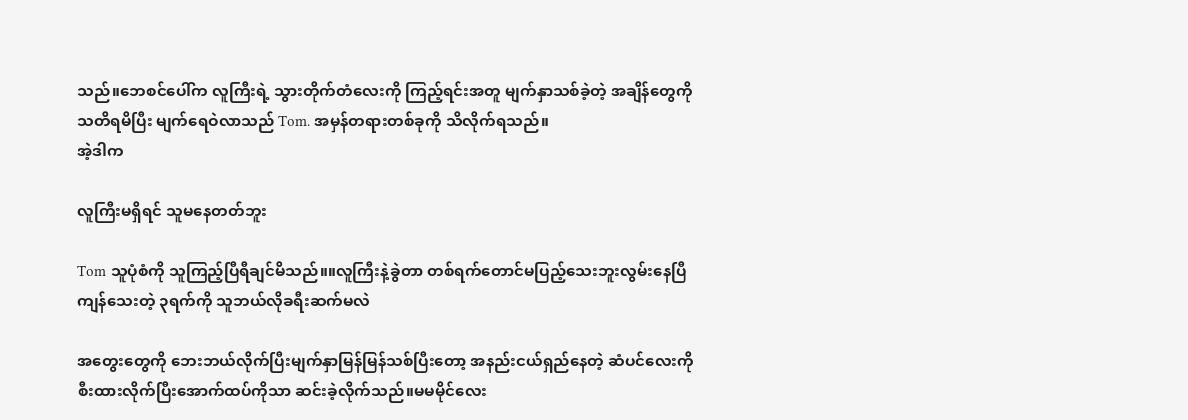သည်။ဘေစင်ပေါ်က လူကြီးရဲ့ သွားတိုက်တံလေးကို ကြည့်ရင်းအတူ မျက်နှာသစ်ခဲ့တဲ့ အချိန်တွေကိုသတိရမိပြီး မျက်ရေဝဲလာသည် Tom. အမှန်တရားတစ်ခုကို သိလိုက်ရသည်။
အဲ့ဒါက

လူကြီးမရှိရင် သူမနေတတ်ဘူး

Tom သူပုံစံကို သူကြည့်ပြီရီချင်မိသည်။။လူကြီးနဲ့ခွဲတာ တစ်ရက်တောင်မပြည့်သေးဘူးလွမ်းနေပြီကျန်သေးတဲ့ ၃ရက်ကို သူဘယ်လိုခရီးဆက်မလဲ

အတွေးတွေကို ဘေးဘယ်လိုက်ပြီးမျက်နှာမြန်မြန်သစ်ပြီးတော့ အနည်းငယ်ရှည်နေတဲ့ ဆံပင်လေးကို စီးထားလိုက်ပြီးအောက်ထပ်ကိုသာ ဆင်းခဲ့လိုက်သည်။မမမိုင်လေး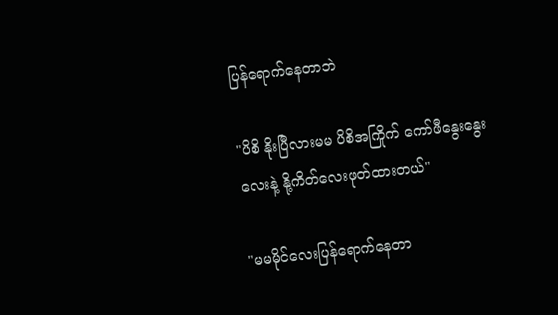ပြန်ရောက်နေတာဘဲ

"ပိစိ နိုးပြီလားမမ ပိစိအကြိုက် ကော်ဖီနွေးနွေးလေးနဲ့ နို့ကိတ်လေးဖုတ်ထားတယ်"

"မမမိုင်လေးပြန်ရောက်နေတာ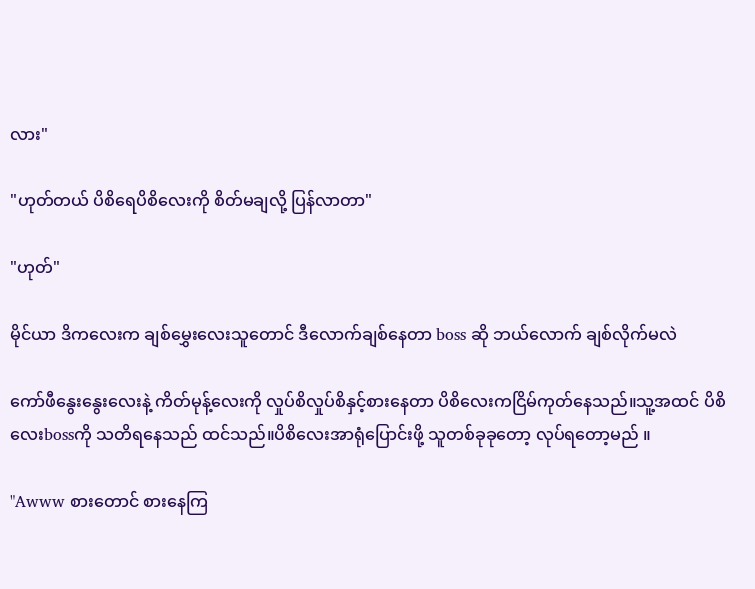လား"

"ဟုတ်တယ် ပိစိရေပိစိလေးကို စိတ်မချလို့ ပြန်လာတာ"

"ဟုတ်"

မိုင်ယာ ဒိကလေးက ချစ်မွှေးလေးသူတောင် ဒီလောက်ချစ်နေတာ boss ဆို ဘယ်လောက် ချစ်လိုက်မလဲ

ကော်ဖီနွေးနွေးလေးနဲ့ ကိတ်မုန့်လေးကို လှုပ်စိလှုပ်စိနှင့်စားနေတာ ပိစိလေးကငြိမ်ကုတ်နေသည်။သူ့အထင် ပိစိလေးbossကို သတိရနေသည် ထင်သည်။ပိစိလေးအာရုံပြောင်းဖို့ သူတစ်ခုခုတော့ လုပ်ရတော့မည် ။

"Awww စားတောင် စားနေကြ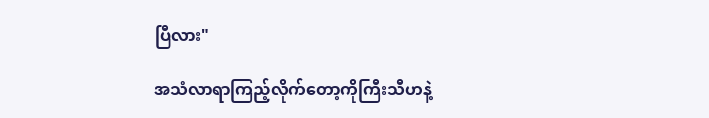ပြီလား"

အသံလာရာကြည့်လိုက်တော့ကိုကြီးသီဟနဲ့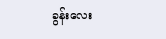ခွန်းလေး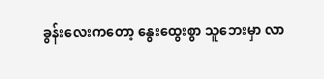ခွန်းလေးကတော့ နွေးထွေးစွာ သူဘေးမှာ လာ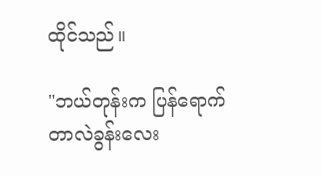ထိုင်သည်။

"ဘယ်တုန်းက ပြန်ရောက်တာလဲခွန်းလေး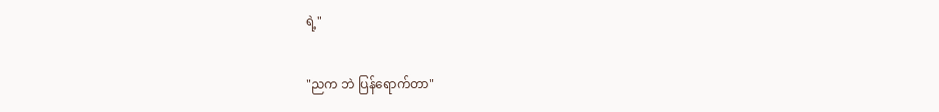ရဲ့"

"ညက ဘဲ ပြန်ရောက်တာ"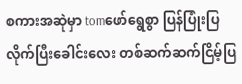စကားအဆုဲမှာ tomဖော်ရွေစွာ ပြန်ပြုံးပြလိုက်ပြီးခေါင်းလေး တစ်ဆက်ဆက်ငြိမ့်ပြ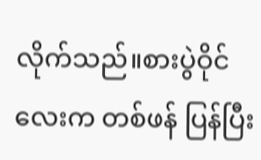လိုက်သည်။စားပွဲဝိုင်လေးက တစ်ဖန် ပြန်ပြီး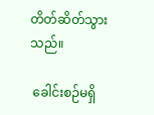တိတ်ဆိတ်သွားသည်။

 ခေါင်းစဉ်မရှိ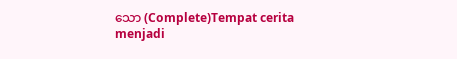သော (Complete)Tempat cerita menjadi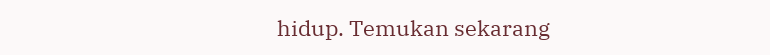hidup. Temukan sekarang